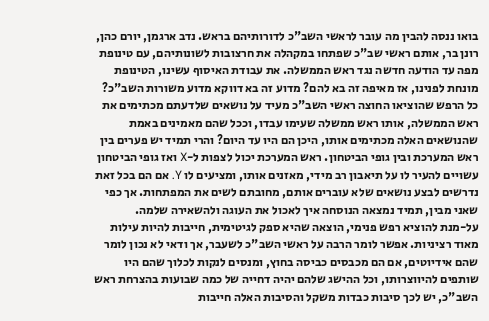בואו ננסה להבין מה עובר לראשי השב"כ לדורותיהם בראש. נדב ארגמן, יורם כהן, רונן בר, אותם ראשי שב"כ שפתחו במקהלה את חרצובות לשונותיהם, עם טינופת מפה עד הודעה חדשה נגד ראש הממשלה. את עבודת האיסוף עשינו, הטינופת מונחת לפנינו, אז מאיפה זה בא להם? מדוע זה בא דווקא מדוע משורות השב"כ?
כל הרפש שהוציאו החוצה ראשי השב"כ מעיד על נושאים שלדעתם מכתימים את ראש הממשלה, אותו ראש ממשלה שעימו עבדו, וככל שהם מאמינים באמת שהנושאים האלה מכתימים אותו, היכן הם היו עד היום? והרי תמיד יש פערים בין ראש המערכת ובין גופי הביטחון. ראש המערכת יכול לצפות ל-X ואז גופי הביטחון עשויים להעיר לו על תיאבון רב מידי, מאזנים אותו, ומציעים לו Y. אם הם בכל זאת נדרשים לבצע נושאים שלא עוברים אותם, מחובתם לשים את המפתחות. אך כפי שאני מבין, תמיד נמצאה הנוסחה איך לאכול את העוגה ולהשאירה שלמה.
על-מנת להוציא רפש פנימי, הוצאה שהיא ספק לגיטימית, חייבות להיות עילות מאוד רציניות. אפשר לומר הרבה על ראשי השב"כ לשעבר, אך ודאי לא נכון לומר שהם אידיוטים, אם הם מכבסים כביסה בחוץ, ומנסים לנקות לכלוך שהם היו שותפים להיווצרותו, וכל ההישג שלהם יהיה דחייה של כמה שבועות בהצרחת ראש השב"כ, יש לכך סיבות כבדות משקל והסיבות האלה חייבות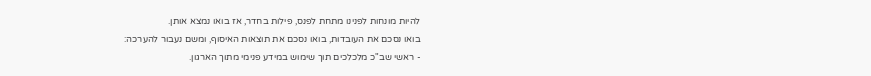להיות מונחות לפנינו מתחת לפנס, פילות בחדר, אז בואו נמצא אותן.
בואו נסכם את העובדות, בואו נסכם את תוצאות האיסוף, ומשם נעבור להערכה:
- ראשי שב"כ מלכלכים תוך שימוש במידע פנימי מתוך הארגון.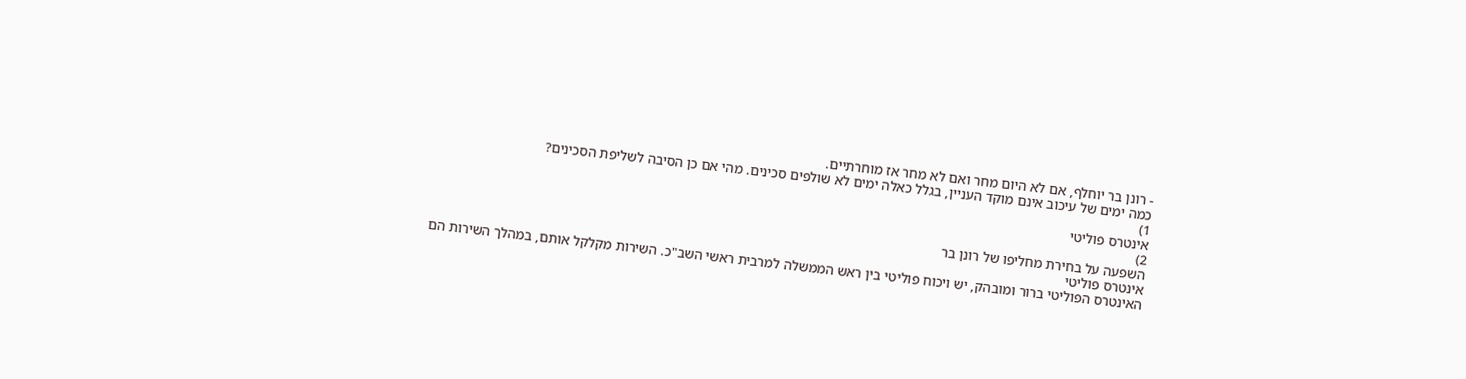- רונן בר יוחלף, אם לא היום מחר ואם לא מחר אז מוחרתיים.
כמה ימים של עיכוב אינם מוקד העניין, בגלל כאלה ימים לא שולפים סכינים. מהי אם כן הסיבה לשליפת הסכינים?
1)
אינטרס פוליטי
2)
השפעה על בחירת מחליפו של רונן בר
אינטרס פוליטי
האינטרס הפוליטי ברור ומובהק, יש ויכוח פוליטי בין ראש הממשלה למרבית ראשי השב"כ. השירות מקלקל אותם, במהלך השירות הם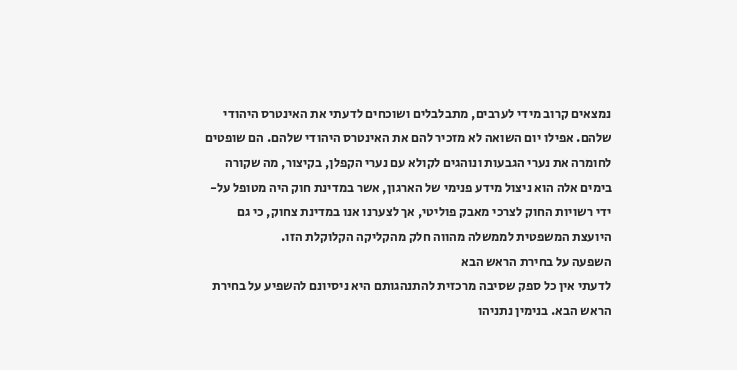נמצאים קרוב מידי לערבים, מתבלבלים ושוכחים לדעתי את האינטרס היהודי שלהם. אפילו יום השואה לא מזכיר להם את האינטרס היהודי שלהם. הם שופטים לחומרה את נערי הגבעות ונוהגים לקולא עם נערי הקפלן, בקיצור, מה שקורה בימים אלה הוא ניצול מידע פנימי של הארגון, אשר במדינת חוק היה מטופל על-ידי רשויות החוק לצרכי מאבק פוליטי, אך לצערנו אנו במדינת צחוק, כי גם היועצת המשפטית לממשלה מהווה חלק מהקליקה הקלוקלת הזו.
השפעה על בחירת הראש הבא
לדעתי אין כל ספק שסיבה מרכזית להתנהגותם היא ניסיונם להשפיע על בחירת הראש הבא. בנימין נתניהו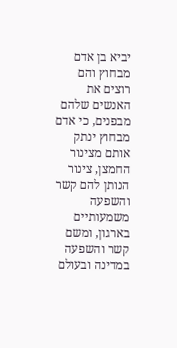יביא בן אדם מבחוץ והם רוצים את האנשים שלהם מבפנים, כי אדם מבחוץ ינתק אותם מצינור החמצן, צינור הנותן להם קשר והשפעה משמעותיים בארגון, ומשם קשר והשפעה במדינה ובעולם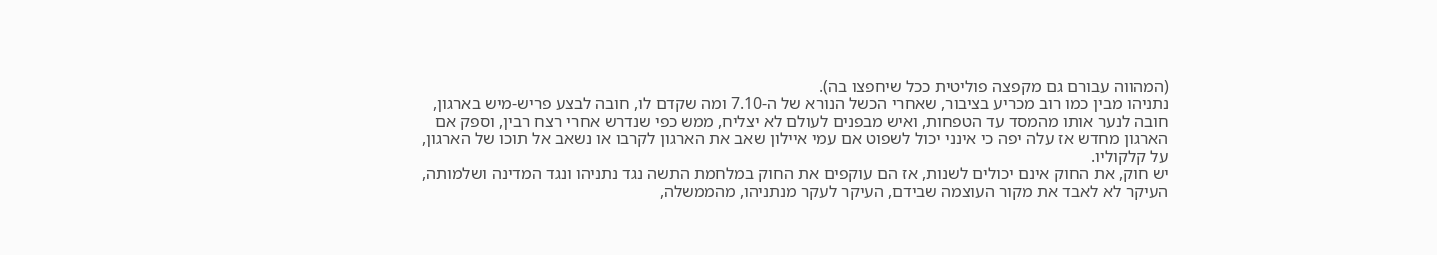(המהווה עבורם גם מקפצה פוליטית ככל שיחפצו בה).
נתניהו מבין כמו רוב מכריע בציבור, שאחרי הכשל הנורא של ה-7.10 ומה שקדם לו, חובה לבצע פריש-מיש בארגון, חובה לנער אותו מהמסד עד הטפחות, ואיש מבפנים לעולם לא יצליח, ממש כפי שנדרש אחרי רצח רבין, וספק אם הארגון מחדש אז עלה יפה כי אינני יכול לשפוט אם עמי איילון שאב את הארגון לקרבו או נשאב אל תוכו של הארגון, על קלקוליו.
יש חוק, את החוק אינם יכולים לשנות, אז הם עוקפים את החוק במלחמת התשה נגד נתניהו ונגד המדינה ושלמותה, העיקר לא לאבד את מקור העוצמה שבידם, העיקר לעקר מנתניהו, מהממשלה,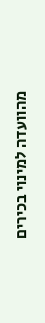מהוועדה למינוי בכירים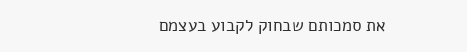את סמכותם שבחוק לקבוע בעצמם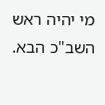מי יהיה ראש השב"כ הבא.